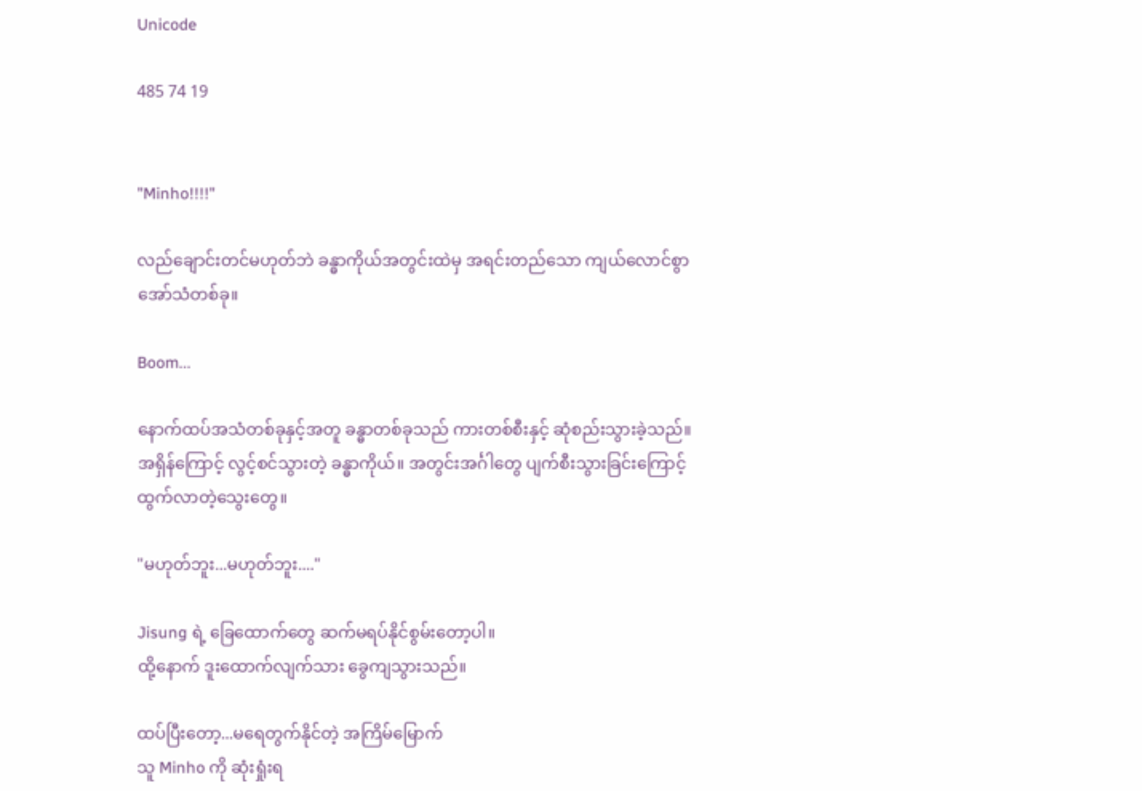Unicode

485 74 19


"Minho!!!!"

လည်ချောင်းတင်မဟုတ်ဘဲ ခန္ဓာကိုယ်အတွင်းထဲမှ အရင်းတည်သော ကျယ်လောင်စွာအော်သံတစ်ခု။

Boom...

နောက်ထပ်အသံတစ်ခုနှင့်အတူ ခန္ဓာတစ်ခုသည် ကားတစ်စီးနှင့် ဆုံစည်းသွားခဲ့သည်။ အရှိန်ကြောင့် လွင့်စင်သွားတဲ့ ခန္ဓာကိုယ်။ အတွင်းအင်္ဂါတွေ ပျက်စီးသွားခြင်းကြောင့် ထွက်လာတဲ့သွေးတွေ။

"မဟုတ်ဘူး...မဟုတ်ဘူး...."

Jisung ရဲ့ ခြေထောက်တွေ ဆက်မရပ်နိုင်စွမ်းတော့ပါ။
ထို့နောက် ဒူးထောက်လျက်သား ခွေကျသွားသည်။

ထပ်ပြီးတော့...မရေတွက်နိုင်တဲ့ အကြိမ်မြောက်
သူ Minho ကို ဆုံးရှုံးရ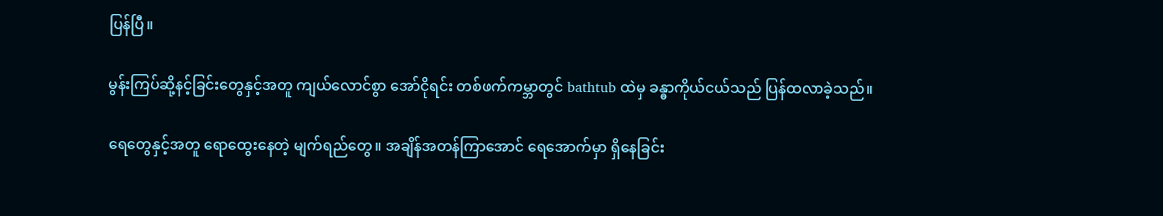ပြန်ပြီ။

မွန်းကြပ်ဆို့နင့်ခြင်းတွေနှင့်အတူ ကျယ်လောင်စွာ အော်ငိုရင်း တစ်ဖက်ကမ္ဘာတွင် bathtub ထဲမှ ခန္ဓာကိုယ်ငယ်သည် ပြန်ထလာခဲ့သည်။

ရေတွေနှင့်အတူ ရောထွေးနေတဲ့ မျက်ရည်တွေ။ အချိန်အတန်ကြာအောင် ရေအောက်မှာ ရှိနေခြင်း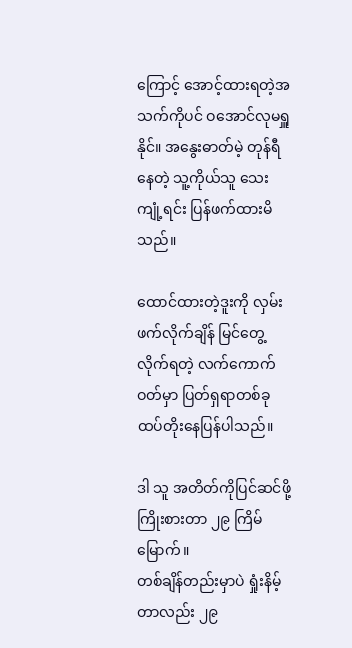ကြောင့် အောင့်ထားရတဲ့အသက်ကိုပင် ဝအောင်လုမရှူနိုင်။ အနွေးဓာတ်မဲ့ တုန်ရီနေတဲ့ သူ့ကိုယ်သူ သေးကျုံ့ရင်း ပြန်ဖက်ထားမိသည်။

ထောင်ထားတဲ့ဒူးကို လှမ်းဖက်လိုက်ချိန် မြင်တွေ့လိုက်ရတဲ့ လက်ကောက်ဝတ်မှာ ပြတ်ရှရာတစ်ခု ထပ်တိုးနေပြန်ပါသည်။

ဒါ သူ အတိတ်ကိုပြင်ဆင်ဖို့ကြိုးစားတာ ၂၉ ကြိမ်မြောက်။
တစ်ချိန်တည်းမှာပဲ ရှုံးနိမ့်တာလည်း ၂၉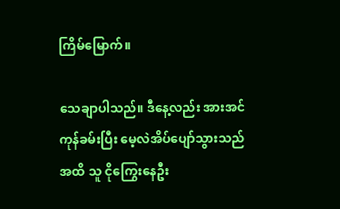ကြိမ်မြောက်။

သေချာပါသည်။ ဒီနေ့လည်း အားအင်ကုန်ခမ်းပြီး မေ့လဲအိပ်ပျော်သွားသည်အထိ သူ ငိုကြွေးနေဦး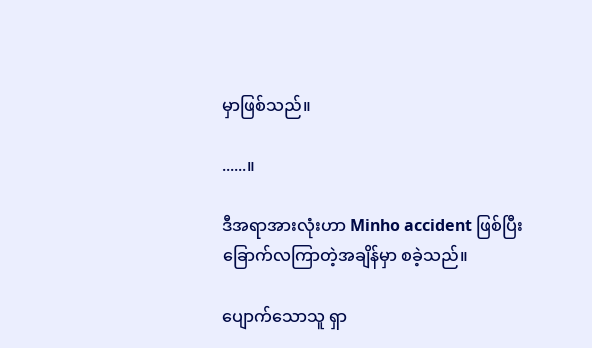မှာဖြစ်သည်။

......။

ဒီအရာအားလုံးဟာ Minho accident ဖြစ်ပြီး ခြောက်လကြာတဲ့အချိန်မှာ စခဲ့သည်။

ပျောက်သောသူ ရှာ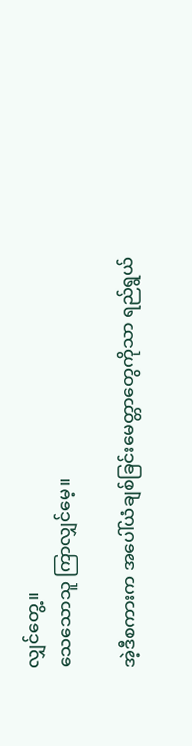လျှင်တွေ့။
သေသောသူ ကြာလျှင်မေ့။

အဲ့ဒီစကားက အပေါ်ယံချစ်ခြင်းမေတ္တာတွေကိုသာ ရည်ရွယ်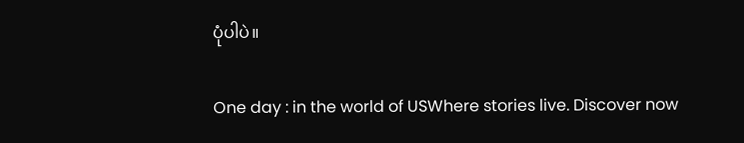ပုံပါပဲ။

One day : in the world of USWhere stories live. Discover now